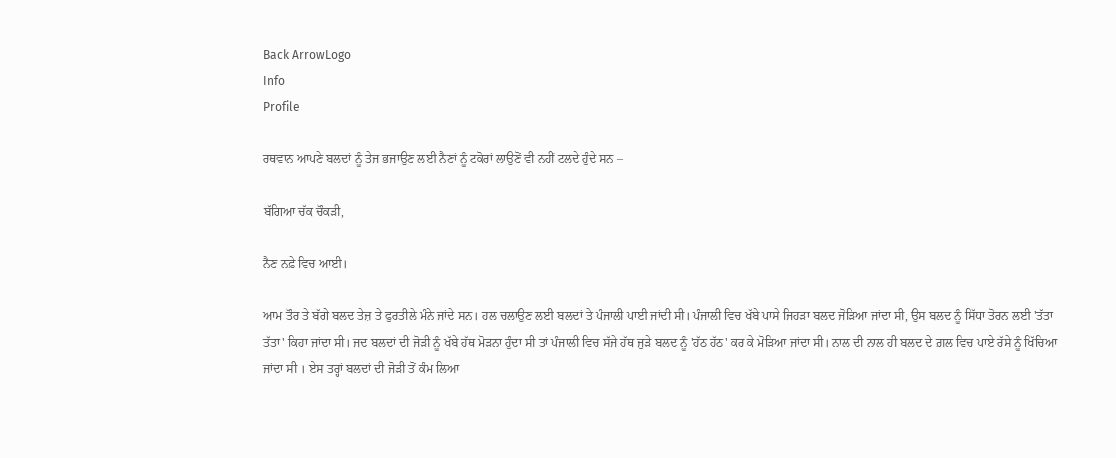Back ArrowLogo
Info
Profile

ਰਥਵਾਨ ਆਪਣੇ ਬਲਦਾਂ ਨੂੰ ਤੇਜ ਭਜਾਉਣ ਲਈ ਨੈਣਾਂ ਨੂੰ ਟਕੋਰਾਂ ਲਾਉਣੋਂ ਵੀ ਨਹੀਂ ਟਲਦੇ ਹੁੰਦੇ ਸਨ –

ਬੱਗਿਆ ਚੱਕ ਚੌਕੜੀ,

ਨੈਣ ਨਫ਼ੇ ਵਿਚ ਆਈ।

ਆਮ ਤੌਰ ਤੇ ਬੱਗੇ ਬਲਦ ਤੇਜ਼ ਤੇ ਫੁਰਤੀਲੇ ਮੰਨੇ ਜਾਂਦੇ ਸਨ। ਹਲ ਚਲਾਉਣ ਲਈ ਬਲਦਾਂ ਤੇ ਪੰਜਾਲੀ ਪਾਈ ਜਾਂਦੀ ਸੀ। ਪੰਜਾਲੀ ਵਿਚ ਖੱਬੇ ਪਾਸੇ ਜਿਹੜਾ ਬਲਦ ਜੋੜਿਆ ਜਾਂਦਾ ਸੀ, ਉਸ ਬਲਦ ਨੂੰ ਸਿੱਧਾ ਤੋਰਨ ਲਈ 'ਤੱਤਾ ਤੱਤਾ' ਕਿਹਾ ਜਾਂਦਾ ਸੀ। ਜਦ ਬਲਦਾਂ ਦੀ ਜੋੜੀ ਨੂੰ ਖੱਬੇ ਹੱਥ ਮੋੜਨਾ ਹੁੰਦਾ ਸੀ ਤਾਂ ਪੰਜਾਲੀ ਵਿਚ ਸੱਜੇ ਹੱਥ ਜੁੜੇ ਬਲਦ ਨੂੰ 'ਹੱਠ ਹੱਠ' ਕਰ ਕੇ ਮੋੜਿਆ ਜਾਂਦਾ ਸੀ। ਨਾਲ ਦੀ ਨਾਲ ਹੀ ਬਲਦ ਦੇ ਗ਼ਲ ਵਿਚ ਪਾਏ ਰੱਸੇ ਨੂੰ ਖਿੱਚਿਆ ਜਾਂਦਾ ਸੀ । ਏਸ ਤਰ੍ਹਾਂ ਬਲਦਾਂ ਦੀ ਜੋੜੀ ਤੋਂ ਕੰਮ ਲਿਆ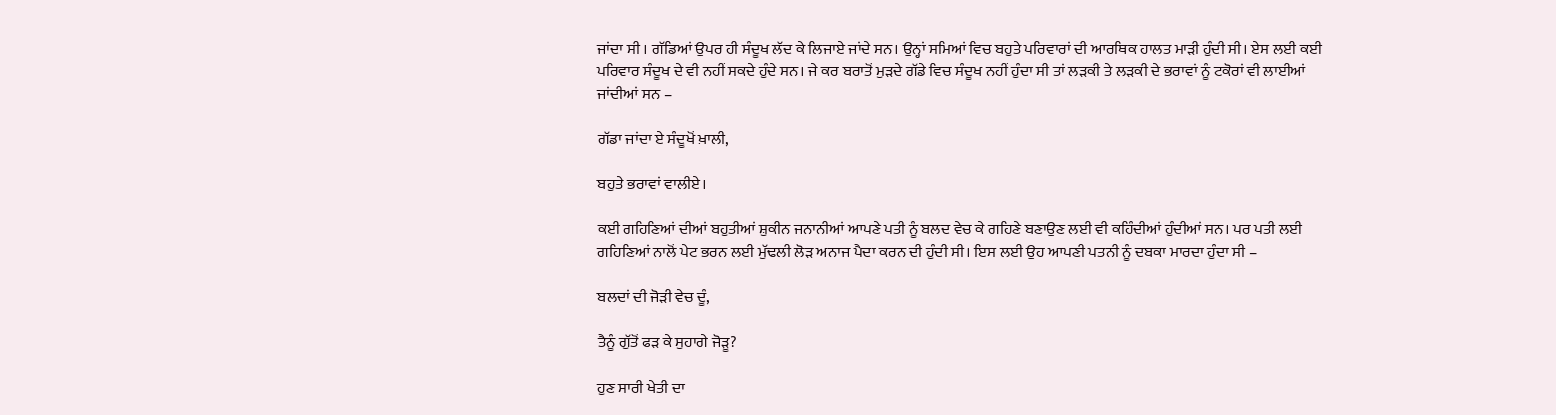ਜਾਂਦਾ ਸੀ । ਗੱਡਿਆਂ ਉਪਰ ਹੀ ਸੰਦੂਖ ਲੱਦ ਕੇ ਲਿਜਾਏ ਜਾਂਦੇ ਸਨ। ਉਨ੍ਹਾਂ ਸਮਿਆਂ ਵਿਚ ਬਹੁਤੇ ਪਰਿਵਾਰਾਂ ਦੀ ਆਰਥਿਕ ਹਾਲਤ ਮਾੜੀ ਹੁੰਦੀ ਸੀ। ਏਸ ਲਈ ਕਈ ਪਰਿਵਾਰ ਸੰਦੂਖ ਦੇ ਵੀ ਨਹੀਂ ਸਕਦੇ ਹੁੰਦੇ ਸਨ। ਜੇ ਕਰ ਬਰਾਤੋਂ ਮੁੜਦੇ ਗੱਡੇ ਵਿਚ ਸੰਦੂਖ ਨਹੀਂ ਹੁੰਦਾ ਸੀ ਤਾਂ ਲੜਕੀ ਤੇ ਲੜਕੀ ਦੇ ਭਰਾਵਾਂ ਨੂੰ ਟਕੋਰਾਂ ਵੀ ਲਾਈਆਂ ਜਾਂਦੀਆਂ ਸਨ –

ਗੱਡਾ ਜਾਂਦਾ ਏ ਸੰਦੂਖੋਂ ਖ਼ਾਲੀ,

ਬਹੁਤੇ ਭਰਾਵਾਂ ਵਾਲੀਏ।

ਕਈ ਗਹਿਣਿਆਂ ਦੀਆਂ ਬਹੁਤੀਆਂ ਸ਼ੁਕੀਨ ਜਨਾਨੀਆਂ ਆਪਣੇ ਪਤੀ ਨੂੰ ਬਲਦ ਵੇਚ ਕੇ ਗਹਿਣੇ ਬਣਾਉਣ ਲਈ ਵੀ ਕਹਿੰਦੀਆਂ ਹੁੰਦੀਆਂ ਸਨ। ਪਰ ਪਤੀ ਲਈ ਗਹਿਣਿਆਂ ਨਾਲੋਂ ਪੇਟ ਭਰਨ ਲਈ ਮੁੱਢਲੀ ਲੋੜ ਅਨਾਜ ਪੈਦਾ ਕਰਨ ਦੀ ਹੁੰਦੀ ਸੀ। ਇਸ ਲਈ ਉਹ ਆਪਣੀ ਪਤਨੀ ਨੂੰ ਦਬਕਾ ਮਾਰਦਾ ਹੁੰਦਾ ਸੀ –

ਬਲਦਾਂ ਦੀ ਜੋੜੀ ਵੇਚ ਦੂੰ,

ਤੈਨੂੰ ਗੁੱਤੋਂ ਫੜ ਕੇ ਸੁਹਾਗੇ ਜੋੜੂ?

ਹੁਣ ਸਾਰੀ ਖੇਤੀ ਦਾ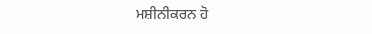ਮਸ਼ੀਨੀਕਰਨ ਹੋ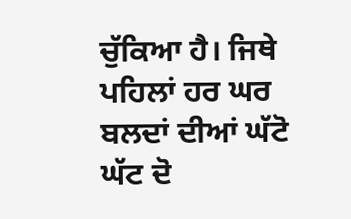ਚੁੱਕਿਆ ਹੈ। ਜਿਥੇ ਪਹਿਲਾਂ ਹਰ ਘਰ ਬਲਦਾਂ ਦੀਆਂ ਘੱਟੋ ਘੱਟ ਦੋ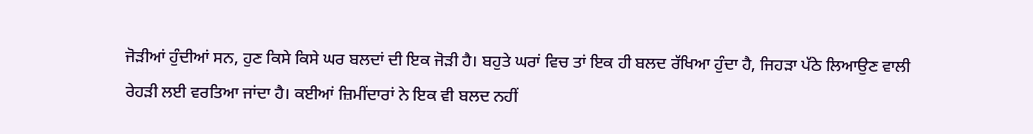ਜੋੜੀਆਂ ਹੁੰਦੀਆਂ ਸਨ, ਹੁਣ ਕਿਸੇ ਕਿਸੇ ਘਰ ਬਲਦਾਂ ਦੀ ਇਕ ਜੋੜੀ ਹੈ। ਬਹੁਤੇ ਘਰਾਂ ਵਿਚ ਤਾਂ ਇਕ ਹੀ ਬਲਦ ਰੱਖਿਆ ਹੁੰਦਾ ਹੈ, ਜਿਹੜਾ ਪੱਠੇ ਲਿਆਉਣ ਵਾਲੀ ਰੇਹੜੀ ਲਈ ਵਰਤਿਆ ਜਾਂਦਾ ਹੈ। ਕਈਆਂ ਜ਼ਿਮੀਂਦਾਰਾਂ ਨੇ ਇਕ ਵੀ ਬਲਦ ਨਹੀਂ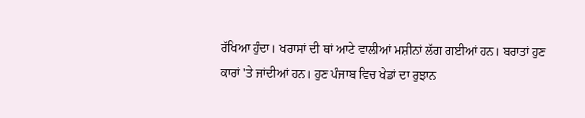ਰੱਖਿਆ ਹੁੰਦਾ। ਖਰਾਸਾਂ ਦੀ ਥਾਂ ਆਟੇ ਵਾਲੀਆਂ ਮਸ਼ੀਨਾਂ ਲੱਗ ਗਈਆਂ ਹਨ। ਬਰਾਤਾਂ ਹੁਣ ਕਾਰਾਂ 'ਤੇ ਜਾਂਦੀਆਂ ਹਨ। ਹੁਣ ਪੰਜਾਬ ਵਿਚ ਖੇਡਾਂ ਦਾ ਰੁਝਾਨ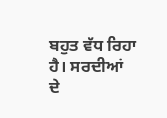ਬਹੁਤ ਵੱਧ ਰਿਹਾ ਹੈ। ਸਰਦੀਆਂ ਦੇ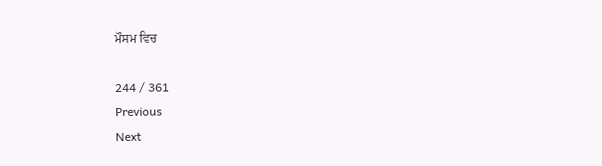ਮੌਸਮ ਵਿਚ

244 / 361
Previous
Next